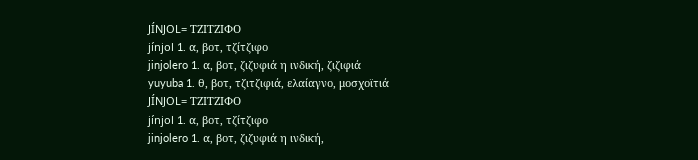JÍNJOL= ΤΖΙΤΖΙΦΟ
jínjol 1. α, βοτ, τζίτζιφο
jinjolero 1. α, βοτ, ζιζυφιά η ινδική, ζιζιφιά
yuyuba 1. θ, βοτ, τζιτζιφιά, ελαίαγνο, μοσχοϊτιά
JÍNJOL= ΤΖΙΤΖΙΦΟ
jínjol 1. α, βοτ, τζίτζιφο
jinjolero 1. α, βοτ, ζιζυφιά η ινδική,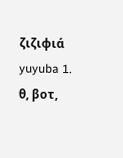ζιζιφιά
yuyuba 1. θ, βοτ,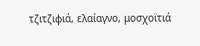τζιτζιφιά, ελαίαγνο, μοσχοϊτιά